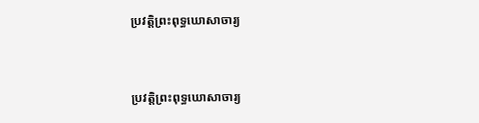ប្រវត្តិព្រះពុទ្ធឃោសាចារ្យ


ប្រវត្តិព្រះពុទ្ធឃោសាចារ្យ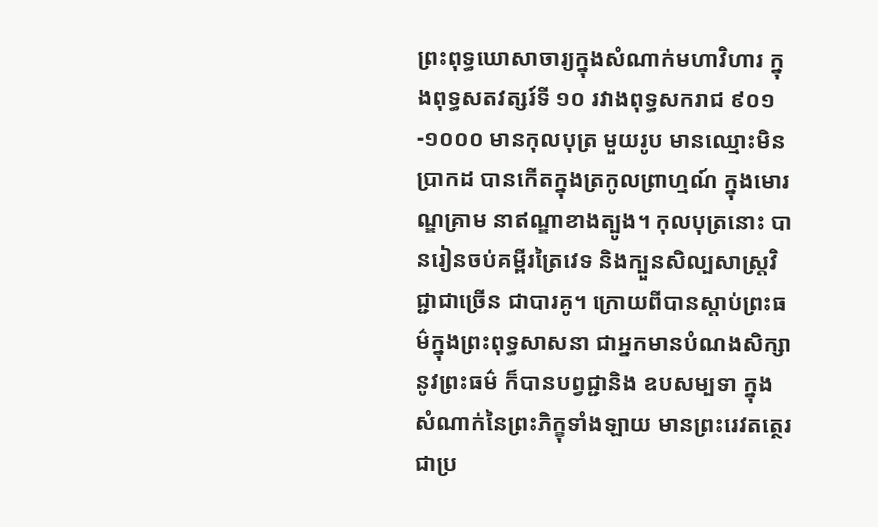ព្រះពុទ្ធឃោសាចារ្យក្នុងសំណាក់មហាវិហារ ក្នុងពុទ្ធសតវត្សរ៍ទី ១០ រវាងពុទ្ធសករាជ ៩០១-១០០០ មានកុលបុត្រ មួយរូប មានឈ្មោះមិនប្រាកដ បានកើតក្នុងត្រកូលព្រាហ្មណ៍ ក្នុងមោរណ្ឌគ្រាម នាឥណ្ឌាខាងត្បូង។ កុលបុត្រនោះ បានរៀនចប់គម្ពីរត្រៃវេទ និងក្បួនសិល្បសាស្ត្រវិជ្ជាជាច្រើន ជាបារគូ។ ក្រោយពីបានស្តាប់ព្រះធម៌ក្នុងព្រះពុទ្ធសាសនា ជាអ្នកមានបំណងសិក្សានូវព្រះធម៌ ក៏បានបព្វជ្ជានិង ឧបសម្បទា ក្នុងសំណាក់នៃព្រះភិក្ខុទាំងឡាយ មានព្រះរេវតត្ថេរជាប្រ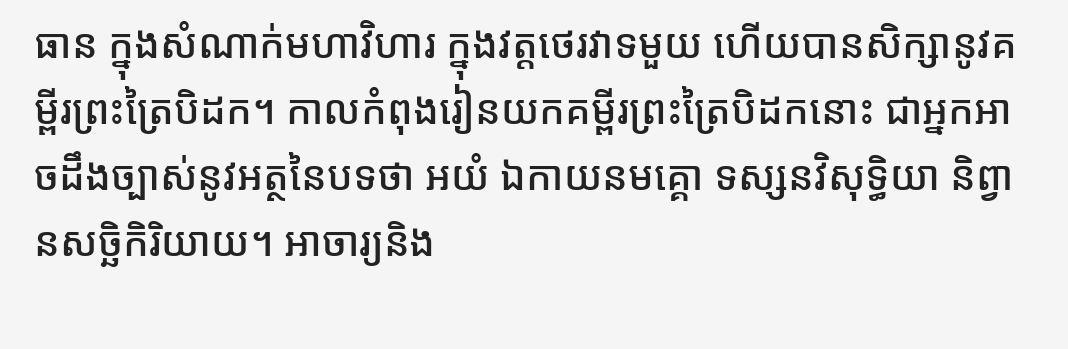ធាន ក្នុងសំណាក់មហាវិហារ ក្នុងវត្តថេរវាទមួយ ហើយបានសិក្សានូវគម្ពីរព្រះត្រៃបិដក។ កាលកំពុងរៀនយកគម្ពីរព្រះត្រៃបិដកនោះ ជាអ្នកអាចដឹងច្បាស់នូវអត្ថនៃបទថា អយំ ឯកាយនមគ្គោ ទស្សនវិសុទ្ធិយា និព្វានសច្ឆិកិរិយាយ។ អាចារ្យនិង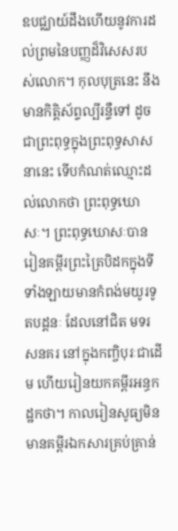ឧបជ្ឈាយ៍ដឹងហើយនូវការដល់ព្រមនៃបញ្ញដ៏វិសេសរបស់លោក។ កុលបុត្រនេះ នឹងមានកិត្តិស័ព្ទល្បីរន្ទឺទៅ ដូចជាព្រះពុទ្ធក្នុងព្រះពុទ្ធសាសនានេះ ទើបកំណត់ឈ្មោះដល់លោកថា ព្រះពុទ្ធឃោសៈ។ ព្រះពុទ្ធឃោសៈបានរៀនគម្ពីរព្រះត្រៃបិដកក្នុងទីទាំងឡាយមានកំពង់មយូរទូតបដ្តនៈ ដែលនៅជិត មទរសនគរ នៅក្នុងកញ្ចិបុរៈជាដើម ហើយរៀនយកគម្ពីរអន្ធកដ្ឋកថា។ កាលរៀនសូធ្យមិនមានគម្ពីរឯកសារគ្រប់គ្រាន់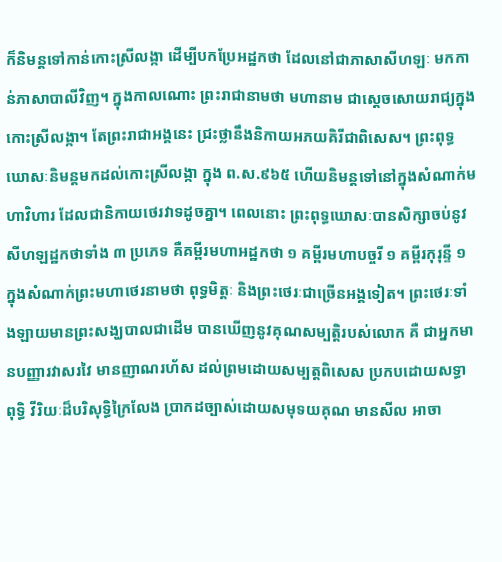ក៏និមន្តទៅកាន់កោះស្រីលង្កា ដើម្បីបកប្រែអដ្ឋកថា ដែលនៅជាភាសាសីហឡៈ មកកាន់ភាសាបាលីវិញ។ ក្នុងកាលណោះ ព្រះរាជានាមថា មហានាម ជាស្តេចសោយរាជ្យក្នុងកោះស្រីលង្កា។ តែព្រះរាជាអង្គនេះ ជ្រះថ្លានឹងនិកាយអភយគិរីជាពិសេស។ ព្រះពុទ្ធឃោសៈនិមន្តមកដល់កោះស្រីលង្កា ក្នុង ព.ស.៩៦៥ ហើយនិមន្តទៅនៅក្នុងសំណាក់មហាវិហារ ដែលជានិកាយថេរវាទដូចគ្នា។ ពេលនោះ ព្រះពុទ្ធឃោសៈបានសិក្សាចប់នូវសីហឡដ្ឋកថាទាំង ៣ ប្រភេទ គឺគម្ពីរមហាអដ្ឋកថា ១ គម្ពីរមហាបច្ចរី ១ គម្ពីរកុរុន្ទី ១ ក្នុងសំណាក់ព្រះមហាថេរនាមថា ពុទ្ធមិត្តៈ និងព្រះថេរៈជាច្រើនអង្គទៀត។ ព្រះថេរៈទាំងឡាយមានព្រះសង្ឃបាលជាដើម បានឃើញនូវគុណសម្បត្តិរបស់លោក គឺ ជាអ្នកមានបញ្ញារវាសរវៃ មានញាណរហ័ស ដល់ព្រមដោយសម្បត្តពិសេស ប្រកបដោយសទ្ធា ពុទ្ធិ វីរិយៈដ៏បរិសុទ្ធិក្រៃលែង ប្រាកដច្បាស់ដោយសមុទយគុណ មានសីល អាចា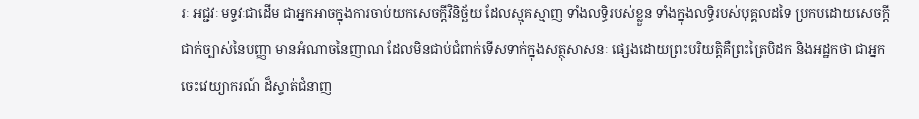រៈ អជ្ជវៈ មទ្ទវៈជាដើម ជាអ្នកអាចក្នុងការចាប់យកសេចក្តីវិនិច្ឆ័យ ដែលស្មុគស្មាញ ទាំងលទ្ធិរបស់ខ្លួន ទាំងក្នុងលទ្ធិរបស់បុគ្គលដទៃ ប្រកបដោយសេចក្តីជាក់ច្បាស់នៃបញ្ញា មានអំណាចនៃញាណ ដែលមិនជាប់ជំពាក់ទើសទាក់ក្នុងសត្ថុសាសនៈ ផ្សេងដោយព្រះបរិយត្តិគឺព្រះត្រៃបិដក និងអដ្ឋកថា ជាអ្នកចេះវេយ្យាករណ៍ ដ៏ស្ទាត់ជំនាញ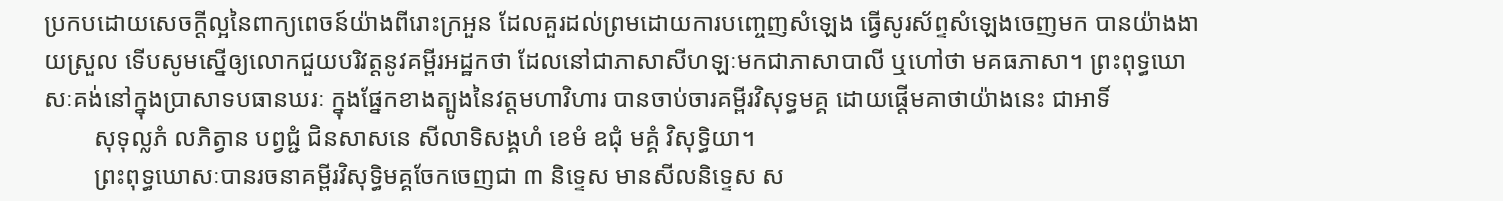ប្រកបដោយសេចក្តីល្អនៃពាក្យពេចន៍យ៉ាងពីរោះក្រអួន ដែលគួរដល់ព្រមដោយការបញ្ចេញសំឡេង ធ្វើសូរស័ព្ទសំឡេងចេញមក បានយ៉ាងងាយស្រួល ទើបសូមស្នើឲ្យលោកជួយបរិវត្តនូវគម្ពីរអដ្ឋកថា ដែលនៅជាភាសាសីហឡៈមកជាភាសាបាលី ឬហៅថា មគធភាសា។ ព្រះពុទ្ធឃោសៈគង់នៅក្នុងប្រាសាទបធានឃរៈ ក្នុងផ្នែកខាងត្បូងនៃវត្តមហាវិហារ បានចាប់ចារគម្ពីរវិសុទ្ធមគ្គ ដោយផ្តើមគាថាយ៉ាងនេះ ជាអាទិ៍
        សុទុល្លភំ លភិត្វាន បព្វជ្ជំ ជិនសាសនេ សីលាទិសង្គហំ ខេមំ ឧជុំ មគ្គំ វិសុទ្ធិយា។
        ព្រះពុទ្ធឃោសៈបានរចនាគម្ពីរវិសុទ្ធិមគ្គចែកចេញជា ៣ និទ្ទេស មានសីលនិទ្ទេស ស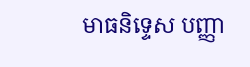មាធនិទ្ទេស បញ្ញា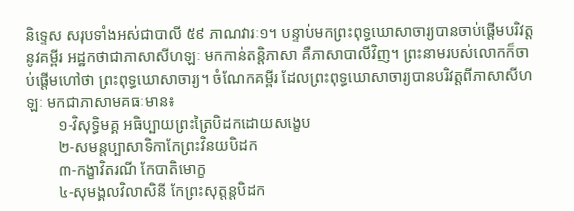និទ្ទេស សរុបទាំងអស់ជាបាលី ៥៩ ភាណវារៈ១។ បន្ទាប់មកព្រះពុទ្ធឃោសាចារ្យបានចាប់ផ្តើមបរិវត្តនូវគម្ពីរ អដ្ឋកថាជាភាសាសីហឡៈ មកកាន់តន្តិភាសា គឺភាសាបាលីវិញ។ ព្រះនាមរបស់លោកក៏ចាប់ផ្តើមហៅថា ព្រះពុទ្ធឃោសាចារ្យ។ ចំណែកគម្ពីរ ដែលព្រះពុទ្ធឃោសាចារ្យបានបរិវត្តពីភាសាសីហឡៈ មកជាភាសាមគធៈមាន៖
        ១-វិសុទ្ធិមគ្គ អធិប្បាយព្រះត្រៃបិដកដោយសង្ខេប
        ២-សមន្តប្បាសាទិកាកែព្រះវិនយបិដក
        ៣-កង្ខាវិតរណី កែបាតិមោក្ខ
        ៤-សុមង្គលវិលាសិនី កែព្រះសុត្តន្តបិដក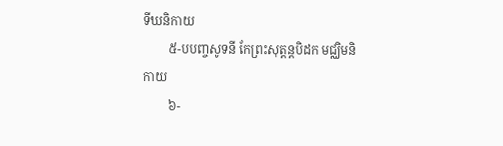ទីឃនិកាយ
        ៥-បបញ្ចសូទនី កែព្រះសុត្តន្តបិដក មជ្ឈិមនិកាយ
        ៦-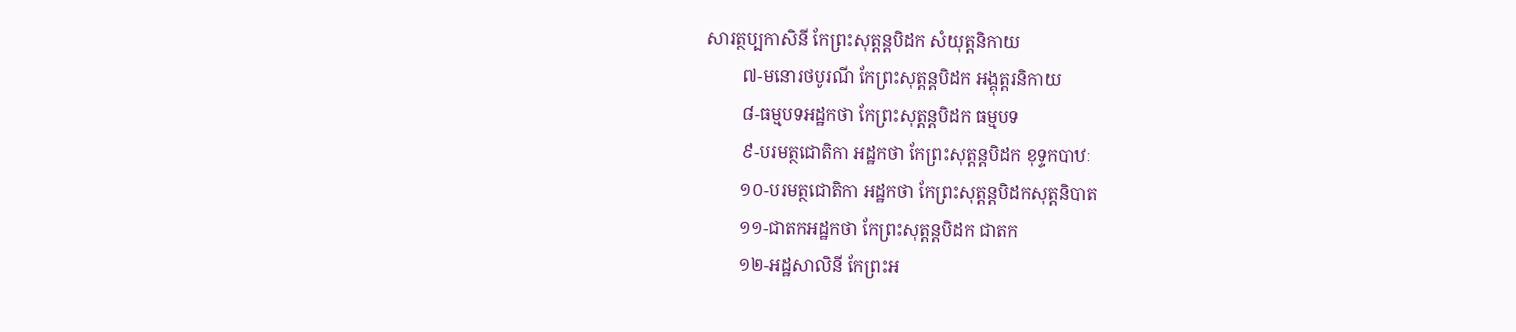សារត្ថប្បកាសិនី កែព្រះសុត្តន្តបិដក សំយុត្តនិកាយ
        ៧-មនោរថបូរណី កែព្រះសុត្តន្តបិដក អង្គុត្តរនិកាយ
        ៨-ធម្មបទអដ្ឋកថា កែព្រះសុត្តន្តបិដក ធម្មបទ
        ៩-បរមត្ថជោតិកា អដ្ឋកថា កែព្រះសុត្តន្តបិដក ខុទ្ទកបាឋៈ
        ១០-បរមត្ថជោតិកា អដ្ឋកថា កែព្រះសុត្តន្តបិដកសុត្តនិបាត
        ១១-ជាតកអដ្ឋកថា កែព្រះសុត្តន្តបិដក ជាតក
        ១២-អដ្ឋសាលិនី កែព្រះអ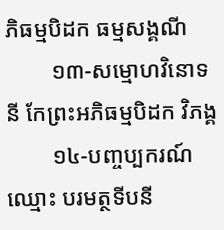ភិធម្មបិដក ធម្មសង្គណី
        ១៣-សម្មោហវិនោទនី កែព្រះអភិធម្មបិដក វិភង្គ
        ១៤-បញ្ចប្បករណ៍ ឈ្មោះ បរមត្ថទីបនី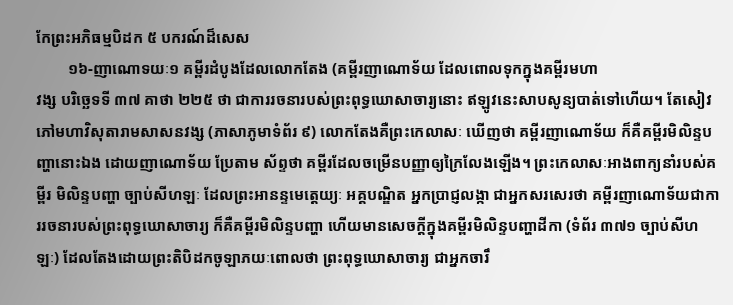កែព្រះអភិធម្មបិដក ៥ បករណ៍ដ៏សេស
        ១៦-ញាណោទយៈ១ គម្ពីរដំបូងដែលលោកតែង (គម្ពីរញាណោទ័យ ដែលពោលទុកក្នុងគម្ពីរមហា
វង្ស បរិច្ឆេទទី ៣៧ គាថា ២២៥ ថា ជាការរចនារបស់ព្រះពុទ្ធឃោសាចារ្យនោះ ឥឡូវនេះសាបសូន្យបាត់ទៅហើយ។ តែសៀវភៅមហាវិសុតារាមសាសនវង្ស (ភាសាភូមាទំព័រ ៩) លោកតែងគឺព្រះកេលាសៈ ឃើញថា គម្ពីរញាណោទ័យ ក៏គឺគម្ពីរមិលិន្ទបញ្ហានោះឯង ដោយញាណោទ័យ ប្រែតាម ស័ព្ទថា គម្ពីរដែលចម្រើនបញ្ញាឲ្យក្រៃលែងឡើង។ ព្រះកេលាសៈអាងពាក្យនាំរបស់គម្ពីរ មិលិន្ទបញ្ហា ច្បាប់សីហឡៈ ដែលព្រះអានន្ទមេត្តេយ្យៈ អគ្គបណ្ឌិត អ្នកប្រាជ្ញលង្កា ជាអ្នកសរសេរថា គម្ពីរញាណោទ័យជាការរចនារបស់ព្រះពុទ្ធឃោសាចារ្យ ក៏គឺគម្ពីរមិលិន្ទបញ្ហា ហើយមានសេចក្តីក្នុងគម្ពីរមិលិន្ទបញ្ហាដីកា (ទំព័រ ៣៧១ ច្បាប់សីហឡៈ) ដែលតែងដោយព្រះតិបិដកចូឡាភយៈពោលថា ព្រះពុទ្ធឃោសាចារ្យ ជាអ្នកចារឹ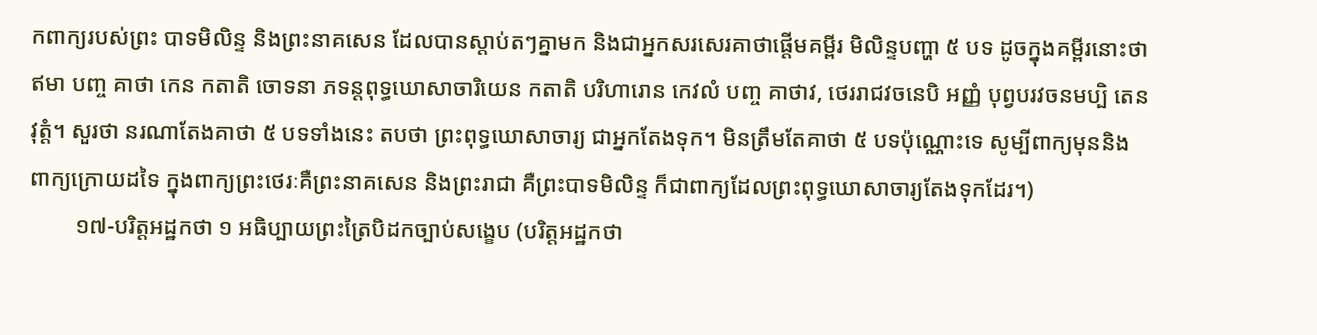កពាក្យរបស់ព្រះ បាទមិលិន្ទ និងព្រះនាគសេន ដែលបានស្តាប់តៗគ្នាមក និងជាអ្នកសរសេរគាថាផ្តើមគម្ពីរ មិលិន្ទបញ្ហា ៥ បទ ដូចក្នុងគម្ពីរនោះថា ឥមា បញ្ច គាថា កេន កតាតិ ចោទនា ភទន្តពុទ្ធឃោសាចារិយេន កតាតិ បរិហារោន កេវលំ បញ្ច គាថាវ, ថេររាជវចនេបិ អញ្ញំ បុព្វបរវចនមប្បិ តេន វុត្តំ។ សួរថា នរណាតែងគាថា ៥ បទទាំងនេះ តបថា ព្រះពុទ្ធឃោសាចារ្យ ជាអ្នកតែងទុក។ មិនត្រឹមតែគាថា ៥ បទប៉ុណ្ណោះទេ សូម្បីពាក្យមុននិងពាក្យក្រោយដទៃ ក្នុងពាក្យព្រះថេរៈគឺព្រះនាគសេន និងព្រះរាជា គឺព្រះបាទមិលិន្ទ ក៏ជាពាក្យដែលព្រះពុទ្ធឃោសាចារ្យតែងទុកដែរ។)
        ១៧-បរិត្តអដ្ឋកថា ១ អធិប្បាយព្រះត្រៃបិដកច្បាប់សង្ខេប (បរិត្តអដ្ឋកថា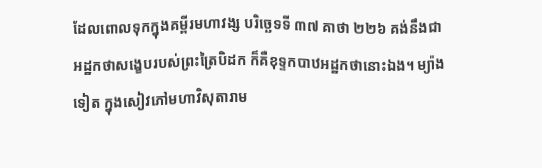ដែលពោលទុកក្នុងគម្ពីរមហាវង្ស បរិច្ឆេទទី ៣៧ គាថា ២២៦ គង់នឹងជាអដ្ឋកថាសង្ខេបរបស់ព្រះត្រៃបិដក ក៏គឺខុទ្ទកបាឋអដ្ឋកថានោះឯង។ ម្យ៉ាងទៀត ក្នុងសៀវភៅមហាវិសុតារាម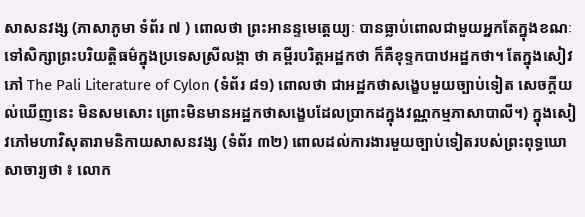សាសនវង្ស (ភាសាភូមា ទំព័រ ៧ ) ពោលថា ព្រះអានន្ទមេត្តេយ្យៈ បានធ្លាប់ពោលជាមួយអ្នកតែក្នុងខណៈទៅសិក្សាព្រះបរិយត្តិធម៌ក្នុងប្រទេសស្រីលង្កា ថា គម្ពីរបរិត្តអដ្ឋកថា ក៏គឺខុទ្ទកបាឋអដ្ឋកថា។ តែក្នុងសៀវភៅ The Pali Literature of Cylon (ទំព័រ ៨១) ពោលថា ជាអដ្ឋកថាសង្ខេបមួយច្បាប់ទៀត សេចក្តីយល់ឃើញនេះ មិនសមសោះ ព្រោះមិនមានអដ្ឋកថាសង្ខេបដែលប្រាកដក្នុងវណ្ណកម្មភាសាបាលី។) ក្នុងសៀវភៅមហាវិសុតារាមនិកាយសាសនវង្ស (ទំព័រ ៣២) ពោលដល់ការងារមួយច្បាប់ទៀតរបស់ព្រះពុទ្ធឃោសាចារ្យថា ៖ លោក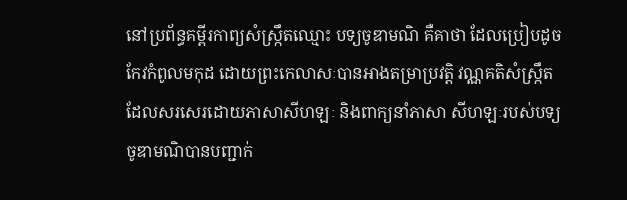នៅប្រព័ន្ធគម្ពីរកាព្យសំស្ក្រឹតឈ្មោះ បទ្យចូឌាមណិ គឺគាថា ដែលប្រៀបដូចកែវកំពូលមកុដ ដោយព្រះកេលាសៈបានអាងតម្រាប្រវត្តិ វណ្ណគតិសំស្ក្រឹតដែលសរសេរដោយភាសាសីហឡៈ និងពាក្យនាំភាសា សីហឡៈរបស់បទ្យចូឌាមណិបានបញ្ជាក់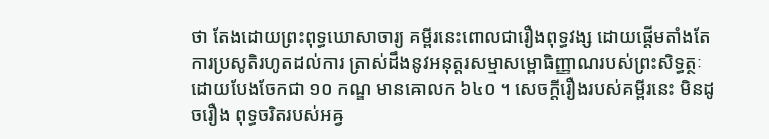ថា តែងដោយព្រះពុទ្ធឃោសាចារ្យ គម្ពីរនេះពោលជារឿងពុទ្ធវង្ស ដោយផ្តើមតាំងតែការប្រសូតិរហូតដល់ការ ត្រាស់ដឹងនូវអនុត្តរសម្មាសម្ពោធិញ្ញាណរបស់ព្រះសិទ្ធត្ថៈ ដោយបែងចែកជា ១០ កណ្ឌ មានឝោលក ៦៤០ ។ សេចក្តីរឿងរបស់គម្ពីរនេះ មិនដូចរឿង ពុទ្ធចរិតរបស់អឝ្វ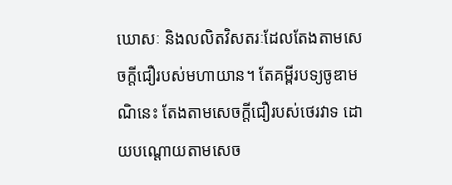ឃោសៈ និងលលិតវិសតរៈដែលតែងតាមសេចក្តីជឿរបស់មហាយាន។ តែគម្ពីរបទ្យចូឌាមណិនេះ តែងតាមសេចក្តីជឿរបស់ថេរវាទ ដោយបណ្តោយតាមសេច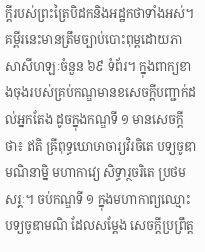ក្តីរបស់ព្រះត្រៃបិដកនិងអដ្ឋកថាទាំងអស់។ គម្ពីរនេះមានត្រឹមច្បាប់បោះពុម្ពដោយភាសាសីហឡៈចំនួន ៦៩ ទំព័រ។ ក្នុងពាក្យខាងចុងរបស់គ្រប់កណ្ឌមានខសេចក្តីបញ្ជាក់ដល់អ្នកតែង ដូចក្នុងកណ្ឌទី ១ មានសេចក្តីថា៖ ឥតិ ឝ្រីពុទ្ធឃោឞាចារ្យវិរចិតេ បទ្យចូឌាមណិនាម្និ មហាកាវ្យេ សិទ្ធារ្ថចរិតេ ប្រថមសរ្គៈ។ ចប់កណ្ឌទី ១ ក្នុងមហាកាព្យឈ្មោះបទ្យចូឌាមណិ ដែលសម្តែង សេចក្តីប្រព្រឹត្ត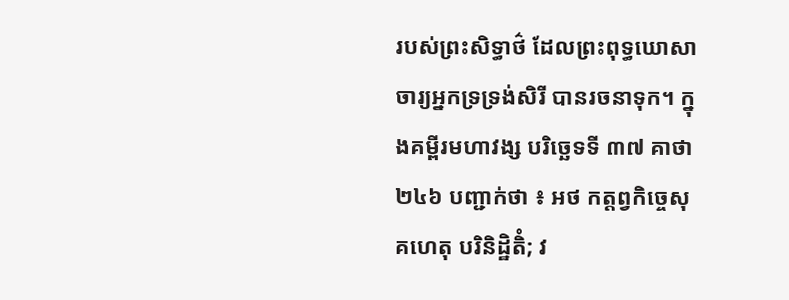របស់ព្រះសិទ្ធាថ៌ ដែលព្រះពុទ្ធឃោសាចារ្យអ្នកទ្រទ្រង់សិរី បានរចនាទុក។ ក្នុងគម្ពីរមហាវង្ស បរិច្ឆេទទី ៣៧ គាថា ២៤៦ បញ្ជាក់ថា ៖ អថ កត្តព្វកិច្ចេសុ គហេតុ បរិនិដ្ឋិតិំ; វ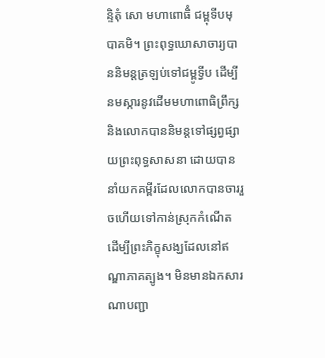ន្ទិតុំ សោ មហាពោធិំ ជម្ពុទីបមុបាគមិ។ ព្រះពុទ្ធឃោសាចារ្យបាននិមន្តត្រឡប់ទៅជម្ពូទ្វីប ដើម្បីនមស្ការនូវដើមមហាពោធិព្រឹក្ស និងលោកបាននិមន្តទៅផ្សព្វផ្សាយព្រះពុទ្ធសាសនា ដោយបាននាំយកគម្ពីរដែលលោកបានចាររួចហើយទៅកាន់ស្រុកកំណើត ដើម្បីព្រះភិក្ខុសង្ឃដែលនៅឥណ្ឌាភាគត្បូង។ មិនមានឯកសារណាបញ្ជា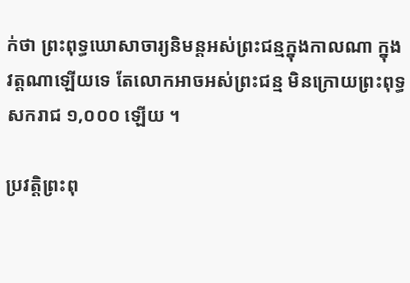ក់ថា ព្រះពុទ្ធឃោសាចារ្យនិមន្តអស់ព្រះជន្មក្នុងកាលណា ក្នុងវត្តណាឡើយទេ តែលោកអាចអស់ព្រះជន្ម មិនក្រោយព្រះពុទ្ធសករាជ ១,០០០ ឡើយ ។

ប្រវត្តិព្រះពុ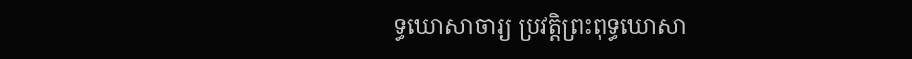ទ្ធឃោសាចារ្យ ប្រវត្តិព្រះពុទ្ធឃោសា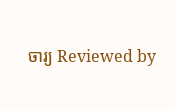ចារ្យ Reviewed by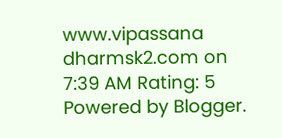www.vipassana dharmsk2.com on 7:39 AM Rating: 5
Powered by Blogger.